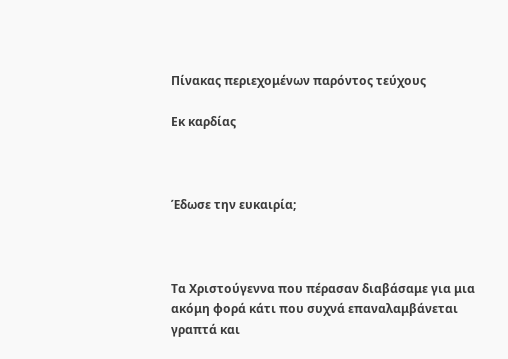Πίνακας περιεχομένων παρόντος τεύχους

Εκ καρδίας



Έδωσε την ευκαιρία;



Τα Χριστούγεννα που πέρασαν διαβάσαμε για μια ακόμη φορά κάτι που συχνά επαναλαμβάνεται γραπτά και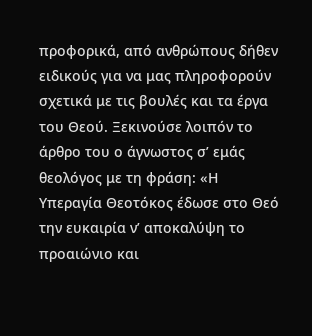προφορικά, από ανθρώπους δήθεν ειδικούς για να μας πληροφορούν σχετικά με τις βουλές και τα έργα του Θεού. Ξεκινούσε λοιπόν το άρθρο του ο άγνωστος σ’ εμάς θεολόγος με τη φράση: «Η Υπεραγία Θεοτόκος έδωσε στο Θεό την ευκαιρία ν’ αποκαλύψη το προαιώνιο και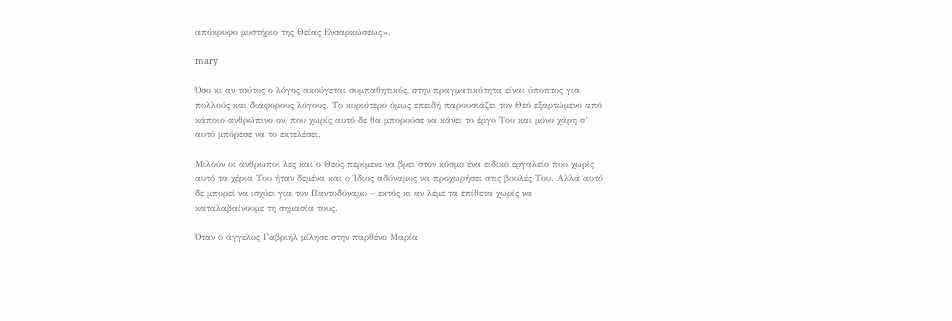απόκρυφο μυστήριο της Θείας Ενσαρκώσεως».

mary

Όσο κι αν τούτος ο λόγος ακούγεται συμπαθητικός, στην πραγματικότητα είναι ύποπτος για πολλούς και διάφορους λόγους. Το κυριότερο όμως επειδή παρουσιάζει τον Θεό εξαρτώμενο από κάποιο ανθρώπινο ον, που χωρίς αυτό δε θα μπορούσε να κάνει το έργο Του και μόνο χάρη σ’ αυτό μπόρεσε να το εκτελέσει.

Μιλούν οι άνθρωποι λες και ο Θεός περίμενε να βρει στον κόσμο ένα ειδικό εργαλείο που χωρίς αυτό τα χέρια Του ήταν δεμένα και ο Ίδιος αδύναμος να προχωρήσει στις βουλές Του. Αλλά αυτό δε μπορεί να ισχύει για τον Παντοδύναμο – εκτός κι αν λέμε τα επίθετα χωρίς να καταλαβαίνουμε τη σημασία τους.

Όταν ο άγγελος Γαβριήλ μίλησε στην παρθένο Μαρία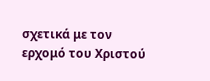σχετικά με τον ερχομό του Χριστού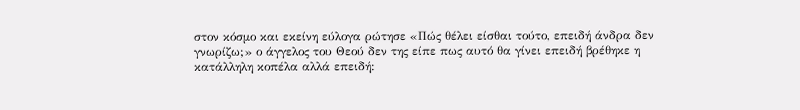στον κόσμο και εκείνη εύλογα ρώτησε «Πώς θέλει είσθαι τούτο, επειδή άνδρα δεν γνωρίζω;» ο άγγελος του Θεού δεν της είπε πως αυτό θα γίνει επειδή βρέθηκε η κατάλληλη κοπέλα αλλά επειδή: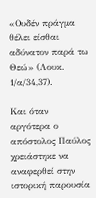«Ουδέν πράγμα θέλει είσθαι αδύνατον παρά τω Θεώ» (Λουκ. 1/α/34,37).

Και όταν αργότερα ο απόστολος Παύλος χρειάστηκε να αναφερθεί στην ιστορική παρουσία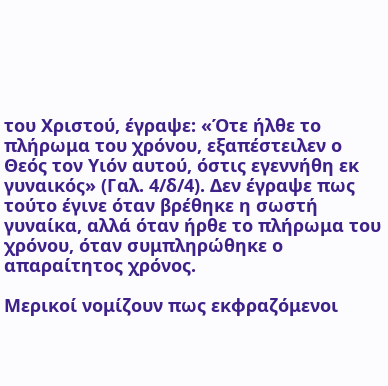του Χριστού, έγραψε: «Ότε ήλθε το πλήρωμα του χρόνου, εξαπέστειλεν ο Θεός τον Υιόν αυτού, όστις εγεννήθη εκ γυναικός» (Γαλ. 4/δ/4). Δεν έγραψε πως τούτο έγινε όταν βρέθηκε η σωστή γυναίκα, αλλά όταν ήρθε το πλήρωμα του χρόνου, όταν συμπληρώθηκε ο απαραίτητος χρόνος.

Μερικοί νομίζουν πως εκφραζόμενοι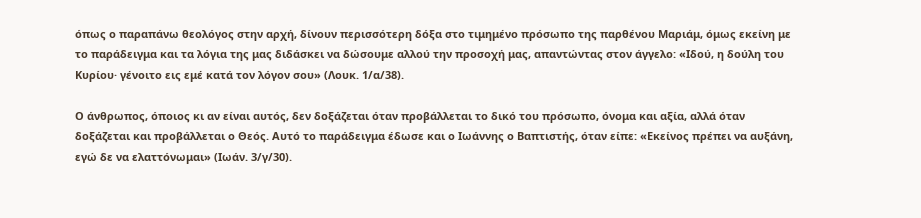όπως ο παραπάνω θεολόγος στην αρχή, δίνουν περισσότερη δόξα στο τιμημένο πρόσωπο της παρθένου Μαριάμ, όμως εκείνη με το παράδειγμα και τα λόγια της μας διδάσκει να δώσουμε αλλού την προσοχή μας, απαντώντας στον άγγελο: «Ιδού, η δούλη του Κυρίου· γένοιτο εις εμέ κατά τον λόγον σου» (Λουκ. 1/α/38).

Ο άνθρωπος, όποιος κι αν είναι αυτός, δεν δοξάζεται όταν προβάλλεται το δικό του πρόσωπο, όνομα και αξία, αλλά όταν δοξάζεται και προβάλλεται ο Θεός. Αυτό το παράδειγμα έδωσε και ο Ιωάννης ο Βαπτιστής, όταν είπε: «Εκείνος πρέπει να αυξάνη, εγώ δε να ελαττόνωμαι» (Ιωάν. 3/γ/30).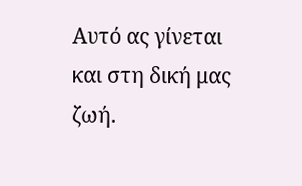Αυτό ας γίνεται και στη δική μας ζωή.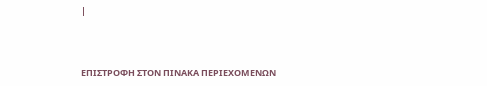|



ΕΠΙΣΤΡΟΦΗ ΣΤΟΝ ΠΙΝΑΚΑ ΠΕΡΙΕΧΟΜΕΝΩΝ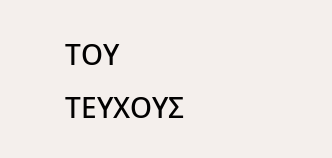ΤΟΥ ΤΕΥΧΟΥΣ